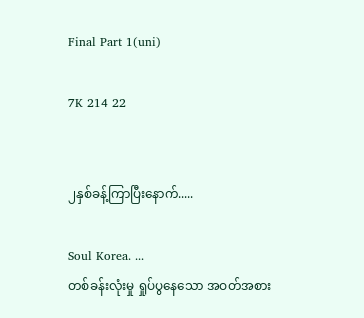Final Part 1(uni)

7K 214 22


၂နှစ်ခန့်ကြာပြီးနောက်.....

Soul Korea. ...
တစ်ခန်းလုံးမှု ရှုပ်ပွနေသော အဝတ်အစား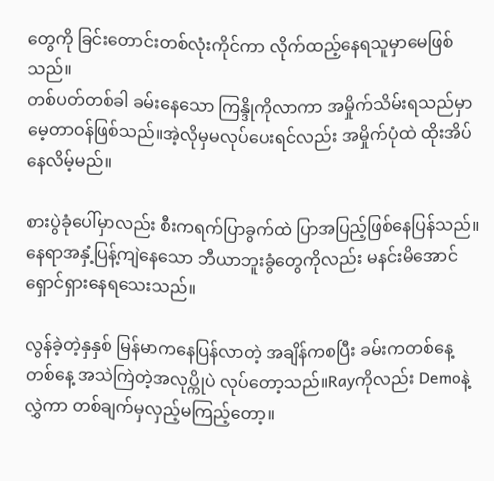တွေကို ခြင်းတောင်းတစ်လုံးကိုင်ကာ လိုက်ထည့်နေရသူမှာမေဖြစ်သည်။
တစ်ပတ်တစ်ခါ ခမ်းနေသော ကြန္ဒိုကိုလာကာ အမှိုက်သိမ်းရသည်မှာမေ့တာဝန်ဖြစ်သည်။အဲ့လိုမှမလုပ်ပေးရင်လည်း အမှိုက်ပုံထဲ ထိုးအိပ်နေလိမ့်မည်။

စားပွဲခုံပေါ်မှာလည်း စီးကရက်ပြာခွက်ထဲ ပြာအပြည့်ဖြစ်နေပြန်သည်။နေရာအနှံ့ပြန့်ကျဲနေသော ဘီယာဘူးခွံတွေကိုလည်း မနင်းမိအောင်ရှောင်ရှားနေရသေးသည်။

လွန်ခဲ့တဲ့နှနှစ် မြန်မာကနေပြန်လာတဲ့ အချိန်ကစပြီး ခမ်းကတစ်နေ့တစ်နေ့ အသဲကြဲတဲ့အလုပ္ကိုပဲ လုပ်တော့သည်။Rayကိုလည်း Demoနဲ့လွှဲကာ တစ်ချက်မှလှည့်မကြည့်တော့။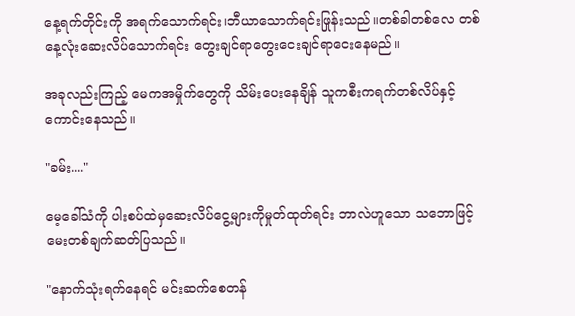နေ့ရက်တိုင်းကို အရက်သောက်ရင်း၊ဘီယာသောက်ရင်းဖြုန်းသည်။တစ်ခါတစ်လေ တစ်နေ့လုံးဆေးလိပ်သောက်ရင်း တွေးချင်ရာတွေးငေးချင်ရာငေးနေမည်။

အခုလည်းကြည့် မေကအမှိုက်တွေကို သိမ်းပေးနေချိန် သူကစီးကရက်တစ်လိပ်နှင့် ကောင်းနေသည်။

"ခမ်း...."

မေ့ခေါ်သံကို ပါးစပ်ထဲမှဆေးလိပ်ငွေ့များကိုမှုတ်ထုတ်ရင်း ဘာလဲဟူသော သဘောဖြင့် မေးတစ်ချက်ဆတ်ပြသည်။

"နောက်သုံးရက်နေရင် မင်းဆက်စေတန်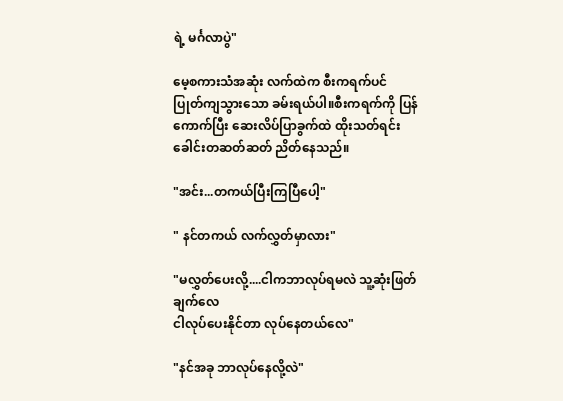ရဲ့ မင်္ဂလာပွဲ"

မေ့စကားသံအဆုံး လက်ထဲက စီးကရက်ပင် ပြုတ်ကျသွားသော ခမ်းရယ်ပါ။စီးကရက်ကို ပြန်ကောက်ပြီး ဆေးလိပ်ပြာခွက်ထဲ ထိုးသတ်ရင်း ခေါင်းတဆတ်ဆတ် ညိတ်နေသည်။

"အင်း...တကယ်ပြီးကြပြီပေါ့"

" နင်တကယ် လက်လွှတ်မှာလား"

"မလွှတ်ပေးလို့....ငါကဘာလုပ်ရမလဲ သူ့ဆုံးဖြတ်ချက်လေ
ငါလုပ်ပေးနိုင်တာ လုပ်နေတယ်လေ"

"နင်အခု ဘာလုပ်နေလို့လဲ"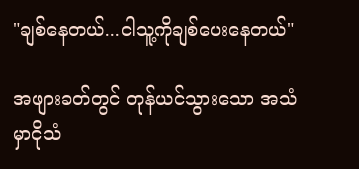"ချစ်နေတယ်...ငါသူ့ကိုချစ်ပေးနေတယ်"

အဖျားခတ်တွင် တုန်ယင်သွားသော အသံမှာငိုသံ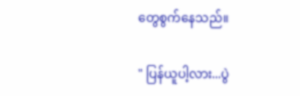တွေစွက်နေသည်။

" ပြန်ယူပါ့လား...ပွဲ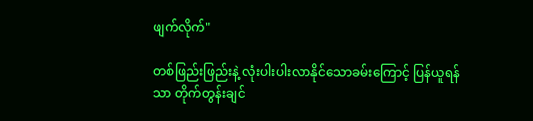ဖျက်လိုက်"

တစ်ဖြည်းဖြည်းနဲ့ လုံးပါးပါးလာနိုင်သောခမ်းကြောင့် ပြန်ယူရန်သာ တိုက်တွန်းချင်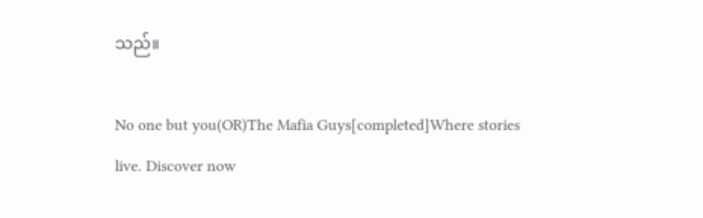သည်။

No one but you(OR)The Mafia Guys[completed]Where stories live. Discover now